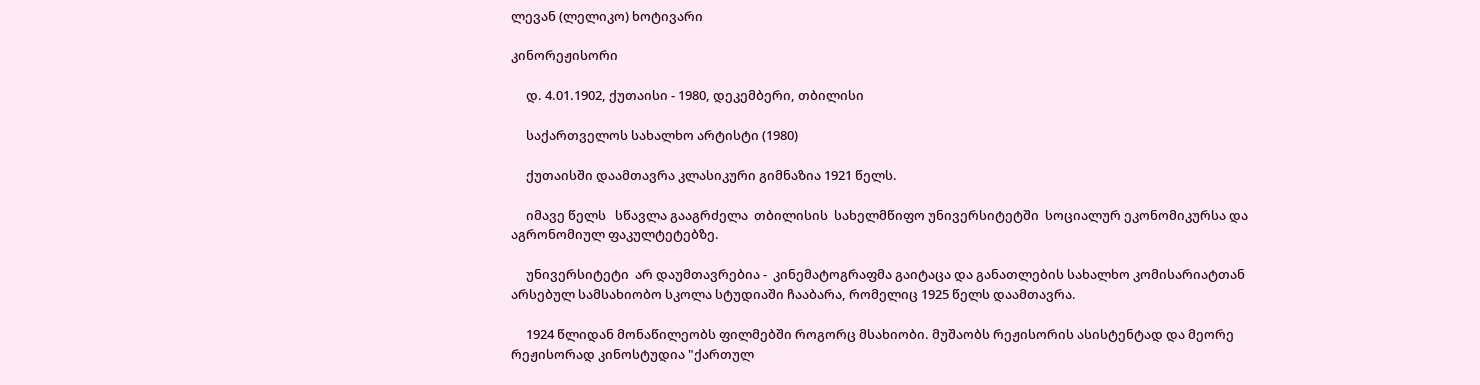ლევან (ლელიკო) ხოტივარი

კინორეჟისორი

     დ. 4.01.1902, ქუთაისი - 1980, დეკემბერი, თბილისი

     საქართველოს სახალხო არტისტი (1980)

     ქუთაისში დაამთავრა კლასიკური გიმნაზია 1921 წელს.

     იმავე წელს   სწავლა გააგრძელა  თბილისის  სახელმწიფო უნივერსიტეტში  სოციალურ ეკონომიკურსა და აგრონომიულ ფაკულტეტებზე.

     უნივერსიტეტი  არ დაუმთავრებია -  კინემატოგრაფმა გაიტაცა და განათლების სახალხო კომისარიატთან არსებულ სამსახიობო სკოლა სტუდიაში ჩააბარა, რომელიც 1925 წელს დაამთავრა.

     1924 წლიდან მონაწილეობს ფილმებში როგორც მსახიობი. მუშაობს რეჟისორის ასისტენტად და მეორე რეჟისორად კინოსტუდია "ქართულ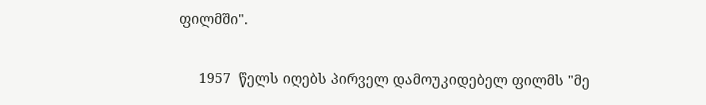ფილმში".

     1957  წელს იღებს პირველ დამოუკიდებელ ფილმს "მე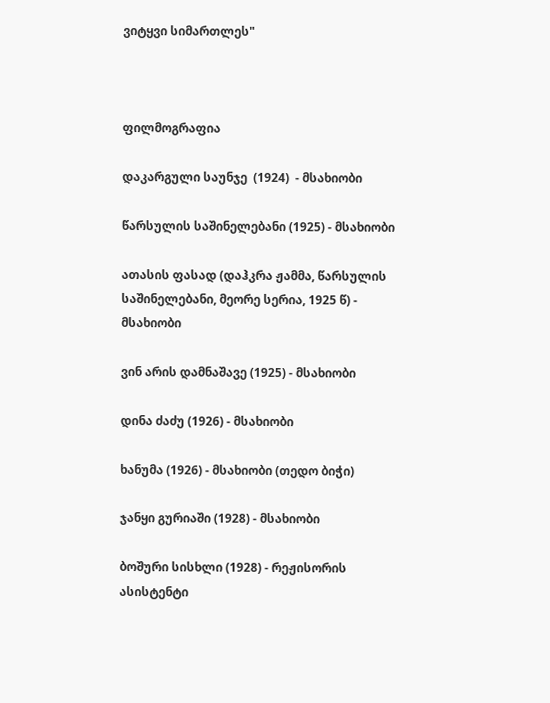ვიტყვი სიმართლეს"



ფილმოგრაფია

დაკარგული საუნჯე  (1924)  - მსახიობი

წარსულის საშინელებანი (1925) - მსახიობი

ათასის ფასად (დაჰკრა ჟამმა, წარსულის საშინელებანი, მეორე სერია, 1925 წ) - მსახიობი

ვინ არის დამნაშავე (1925) - მსახიობი

დინა ძაძუ (1926) - მსახიობი

ხანუმა (1926) - მსახიობი (თედო ბიჭი)

ჯანყი გურიაში (1928) - მსახიობი

ბოშური სისხლი (1928) - რეჟისორის ასისტენტი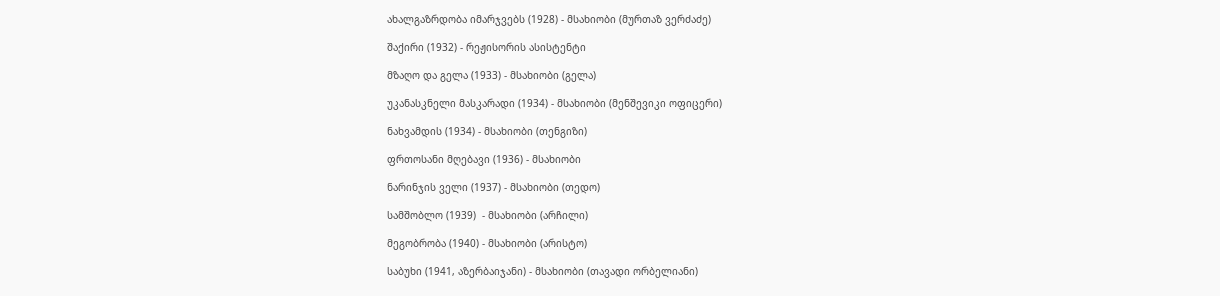ახალგაზრდობა იმარჯვებს (1928) - მსახიობი (მურთაზ ვერძაძე)

შაქირი (1932) - რეჟისორის ასისტენტი

მზაღო და გელა (1933) - მსახიობი (გელა)

უკანასკნელი მასკარადი (1934) - მსახიობი (მენშევიკი ოფიცერი)

ნახვამდის (1934) - მსახიობი (თენგიზი)

ფრთოსანი მღებავი (1936) - მსახიობი

ნარინჯის ველი (1937) - მსახიობი (თედო)

სამშობლო (1939)  - მსახიობი (არჩილი)

მეგობრობა (1940) - მსახიობი (არისტო)

საბუხი (1941, აზერბაიჯანი) - მსახიობი (თავადი ორბელიანი)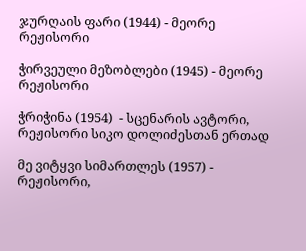ჯურღაის ფარი (1944) - მეორე რეჟისორი

ჭირვეული მეზობლები (1945) - მეორე რეჟისორი

ჭრიჭინა (1954)  - სცენარის ავტორი, რეჟისორი სიკო დოლიძესთან ერთად

მე ვიტყვი სიმართლეს (1957) - რეჟისორი,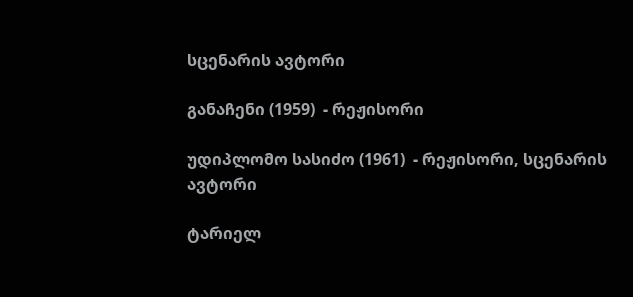სცენარის ავტორი

განაჩენი (1959)  - რეჟისორი

უდიპლომო სასიძო (1961)  - რეჟისორი, სცენარის ავტორი

ტარიელ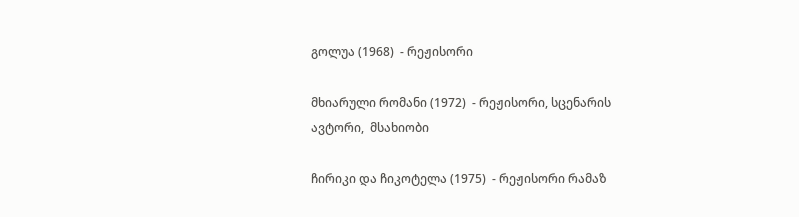გოლუა (1968)  - რეჟისორი

მხიარული რომანი (1972)  - რეჟისორი, სცენარის ავტორი,  მსახიობი

ჩირიკი და ჩიკოტელა (1975)  - რეჟისორი რამაზ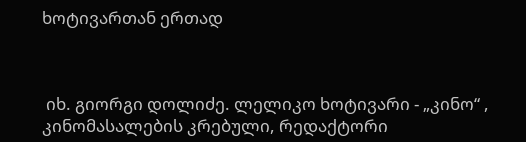ხოტივართან ერთად



 იხ. გიორგი დოლიძე. ლელიკო ხოტივარი - „კინო“ , კინომასალების კრებული, რედაქტორი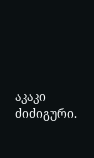აკაკი ძიძიგური.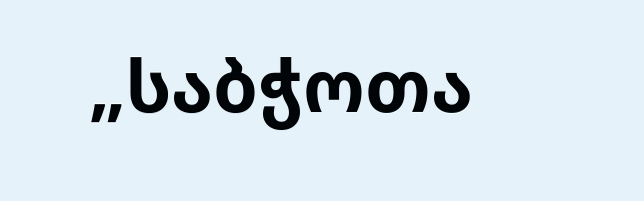„საბჭოთა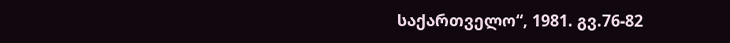საქართველო“, 1981. გვ.76-82